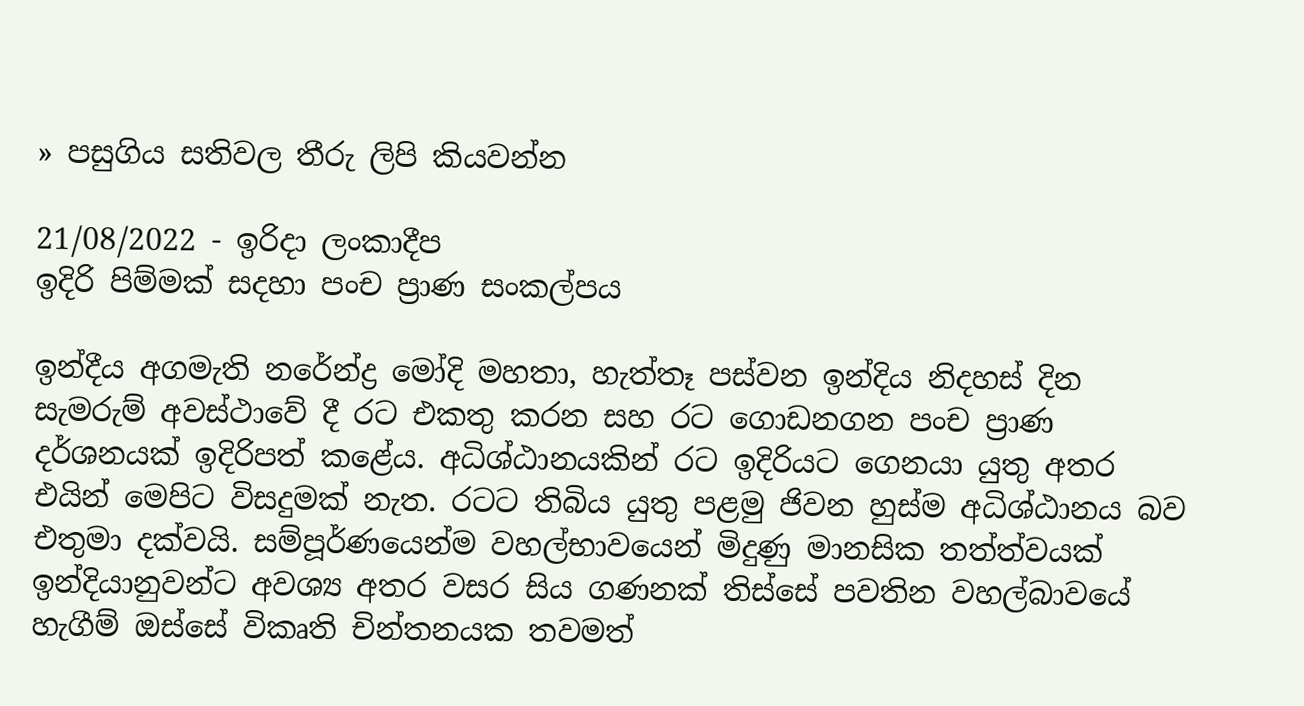» පසුගිය සතිවල තීරු ලිපි කියවන්න

21/08/2022 - ඉරිදා ලංකාදීප
ඉදිරි පිම්මක් සදහා පංච ප්‍රාණ සංකල්පය

ඉන්දීය අගමැති නරේන්ද්‍ර මෝදි මහතා, හැත්තෑ පස්වන ඉන්දිය නිදහස් දින සැමරුම් අවස්ථාවේ දී රට එකතු කරන සහ රට ගොඩනගන පංච ප්‍රාණ දර්ශනයක් ඉදිරිපත් කළේය. අධිශ්ඨානයකින් රට ඉදිරියට ගෙනයා යුතු අතර එයින් මෙපිට විසදුමක් නැත. රටට තිබිය යුතු පළමු ජිවන හුස්ම අධිශ්ඨානය බව එතුමා දක්වයි. සම්පූර්ණයෙන්ම වහල්භාවයෙන් මිදුණු මානසික තත්ත්වයක් ඉන්දියානුවන්ට අවශ්‍ය අතර වසර සිය ගණනක් තිස්සේ පවතින වහල්බාවයේ හැගීම් ඔස්සේ විකෘති චින්තනයක තවමත්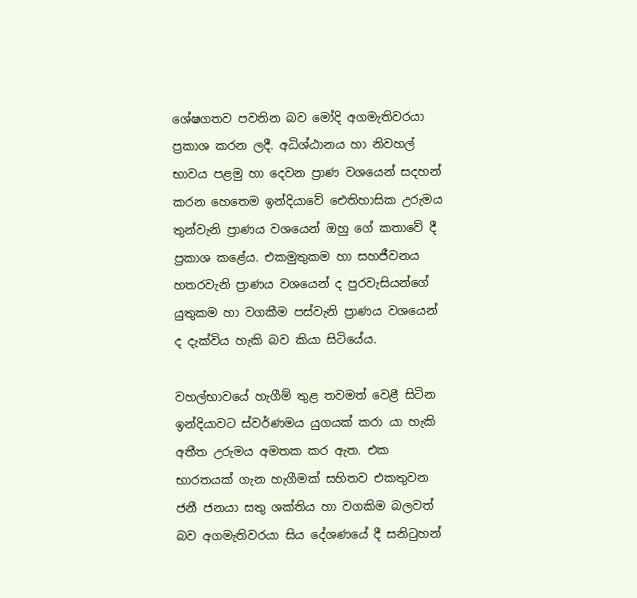ශේෂගතව පවතින බව මෝදි අගමැතිවරයා ප්‍රකාශ කරන ලදී. අධිශ්ඨානය හා නිවහල් භාවය පළමු හා දෙවන ප්‍රාණ වශයෙන් සදහන් කරන හෙතෙම ඉන්දියාවේ ඓතිහාසික උරුමය තුන්වැනි ප්‍රාණය වශයෙන් ඔහු ගේ කතාවේ දී ප්‍රකාශ කළේය. එකමුතුකම හා සහජීවනය හතරවැනි ප්‍රාණය වශයෙන් ද පුරවැසියන්ගේ යුතුකම හා වගකීම පස්වැනි ප්‍රාණය වශයෙන් ද දැක්විය හැකි බව කියා සිටියේය.

වහල්භාවයේ හැගීම් තුළ තවමත් වෙළී සිටින ඉන්දියාවට ස්වර්ණමය යුගයක් කරා යා හැකි අතීත උරුමය අමතක කර ඇත. එක භාරතයක් ගැන හැගීමක් සහිතව එකතුවන ජනී ජනයා සතු ශක්තිය හා වගකිම බලවත් බව අගමැතිවරයා සිය දේශණයේ දී සනිටුහන්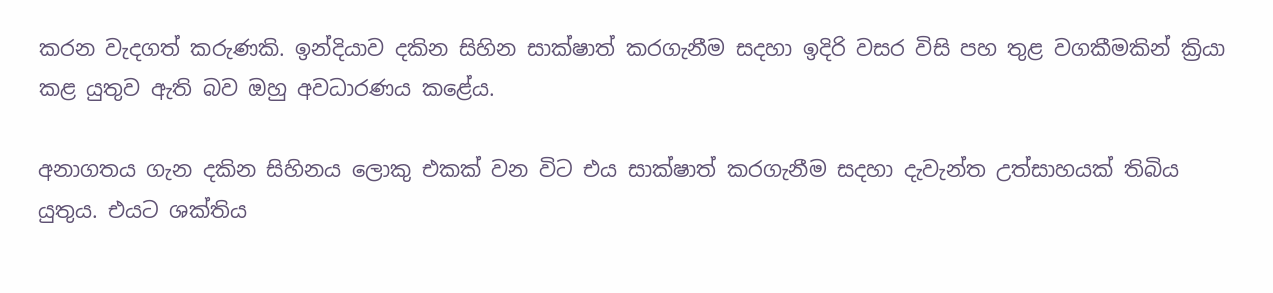කරන වැදගත් කරුණකි. ඉන්දියාව දකින සිහින සාක්ෂාත් කරගැනීම සදහා ඉදිරි වසර විසි පහ තුළ වගකීමකින් ක්‍රියා කළ යුතුව ඇති බව ඔහු අවධාරණය කළේය.

අනාගතය ගැන දකින සිහිනය ලොකු එකක් වන විට එය සාක්ෂාත් කරගැනීම සදහා දැවැන්ත උත්සාහයක් තිබිය යුතුය. එයට ශක්තිය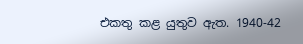එකතු කළ යුතුව ඇත. 1940-42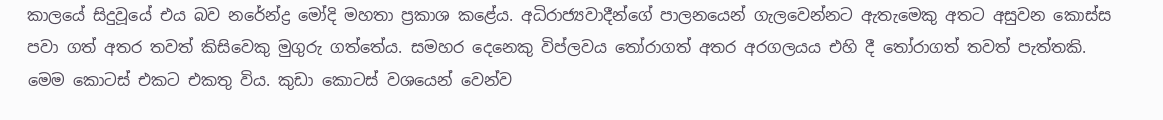කාලයේ සිදුවූයේ එය බව නරේන්ද්‍ර මෝදි මහතා ප්‍රකාශ කළේය. අධිරාජ්‍යවාදීන්ගේ පාලනයෙන් ගැලවෙන්නට ඇතැමෙකු අතට අසුවන කොස්ස පවා ගත් අතර තවත් කිසිවෙකු මුගුරු ගත්තේය. සමහර දෙනෙකු විප්ලවය තෝරාගත් අතර අරගලයය එහි දී තෝරාගත් තවත් පැත්තකි. මෙම කොටස් එකට එකතු විය. කුඩා කොටස් වශයෙන් වෙන්ව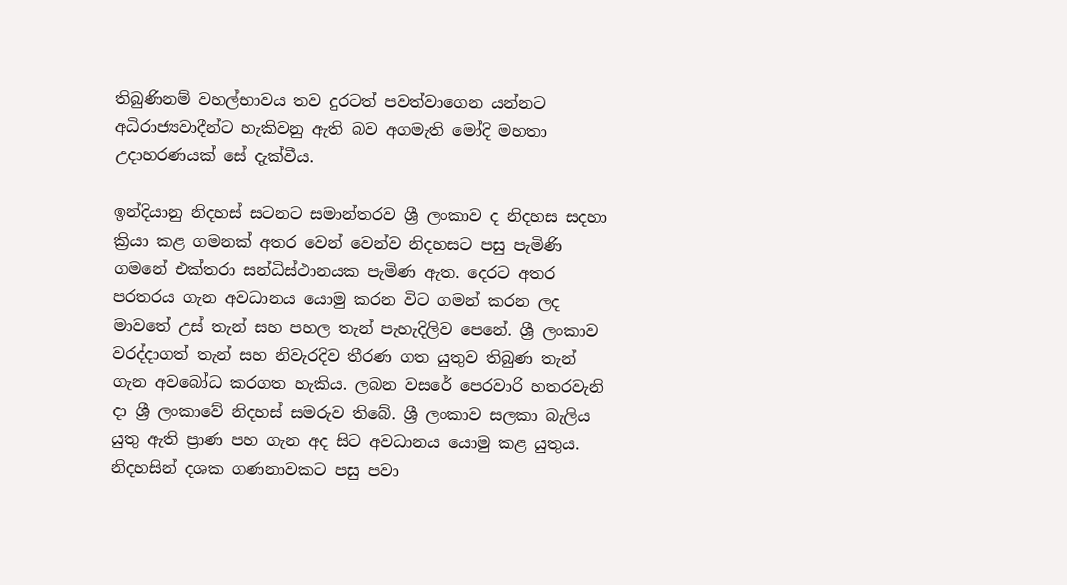තිබුණිනම් වහල්භාවය තව දුරටත් පවත්වාගෙන යන්නට අධිරාජ්‍යවාදීන්ට හැකිවනු ඇති බව අගමැති මෝදි මහතා උදාහරණයක් සේ දැක්වීය.

ඉන්දියානු නිදහස් සටනට සමාන්තරව ශ්‍රී ලංකාව ද නිදහස සදහා ක්‍රියා කළ ගමනක් අතර වෙන් වෙන්ව නිදහසට පසු පැමිණි ගමනේ එක්තරා සන්ධිස්ථානයක පැමිණ ඇත. දෙරට අතර පරතරය ගැන අවධානය යොමු කරන විට ගමන් කරන ලද මාවතේ උස් තැන් සහ පහල තැන් පැහැදිලිව පෙනේ. ශ්‍රී ලංකාව වරද්දාගත් තැන් සහ නිවැරදිව තීරණ ගත යුතුව තිබුණ තැන් ගැන අවබෝධ කරගත හැකිය. ලබන වසරේ පෙරවාරි හතරවැනි දා ශ්‍රී ලංකාවේ නිදහස් සමරුව තිබේ. ශ්‍රී ලංකාව සලකා බැලිය යුතු ඇති ප්‍රාණ පහ ගැන අද සිට අවධානය යොමු කළ යුතුය. නිදහසින් දශක ගණනාවකට පසු පවා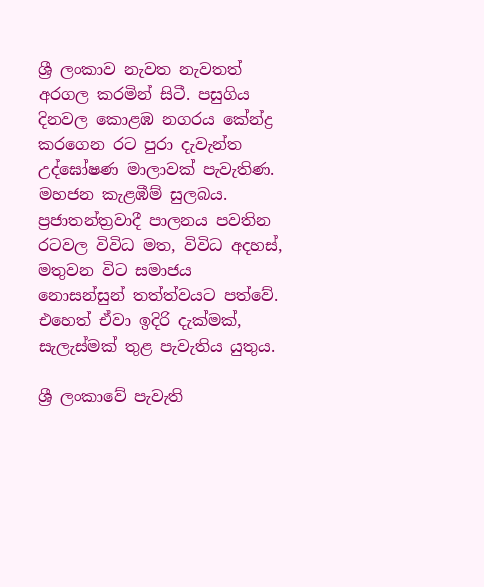ශ්‍රී ලංකාව නැවත නැවතත් අරගල කරමින් සිටී. පසුගිය දිනවල කොළඹ නගරය කේන්ද්‍ර කරගෙන රට පුරා දැවැන්ත උද්ඝෝෂණ මාලාවක් පැවැතිණ. මහජන කැළඹීම් සුලබය. ප්‍රජාතන්ත්‍රවාදී පාලනය පවතින රටවල විවිධ මත, විවිධ අදහස්, මතුවන විට සමාජය නොසන්සුන් තත්ත්වයට පත්වේ. එහෙත් ඒවා ඉදිරි දැක්මක්, සැලැස්මක් තුළ පැවැතිය යුතුය.

ශ්‍රී ලංකාවේ පැවැති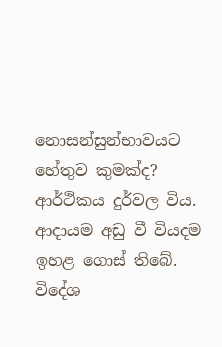නොසන්සුන්භාවයට හේතුව කුමක්ද? ආර්ථිකය දුර්වල විය. ආදායම අඩු වී වියදම ඉහළ ගොස් තිබේ. විදේශ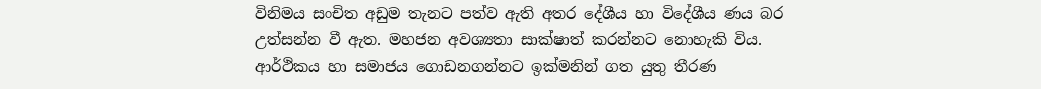විනිමය සංචිත අඩුම තැනට පත්ව ඇති අතර දේශීය හා විදේශීය ණය බර උත්සන්න වී ඇත. මහජන අවශ්‍යතා සාක්ෂාත් කරන්නට නොහැකි විය. ආර්ථිකය හා සමාජය ගොඩනගන්නට ඉක්මනින් ගත යුතු තීරණ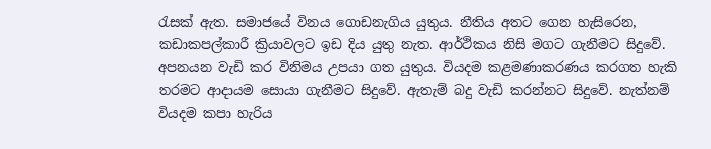රැසක් ඇත. සමාජයේ විනය ගොඩනැගිය යුතුය. නීතිය අතට ගෙන හැසිරෙන, කඩාකපල්කාරී ක්‍රියාවලට ඉඩ දිය යුතු නැත. ආර්ථිකය නිසි මගට ගැනීමට සිදුවේ. අපනයන වැඩි කර විනිමය උපයා ගත යුතුය. වියදම කළමණාකරණය කරගත හැකි තරමට ආදායම සොයා ගැනීමට සිදුවේ. ඇතැම් බදු වැඩි කරන්නට සිදුවේ. නැත්නම් වියදම කපා හැරිය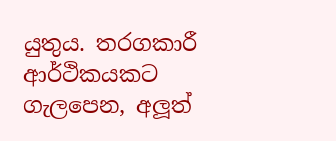යුතුය. තරගකාරී ආර්ථිකයකට ගැලපෙන, අලූත්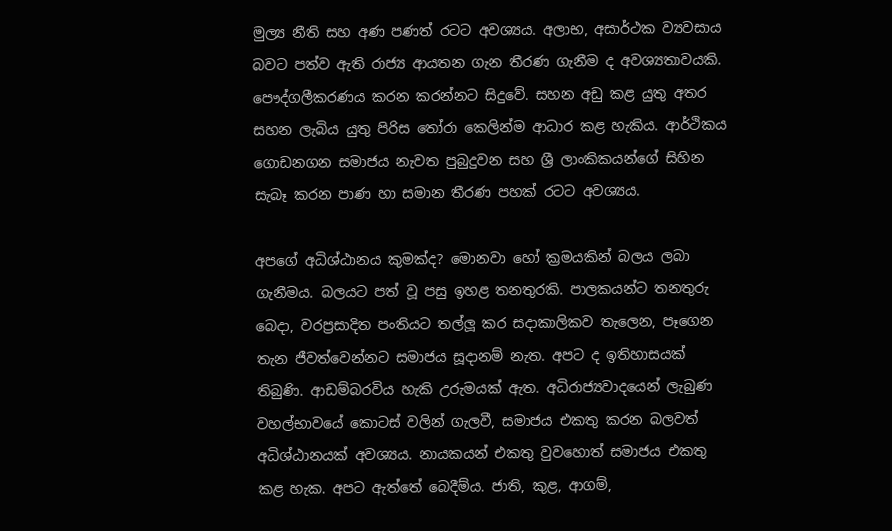මුල්‍ය නීති සහ අණ පණත් රටට අවශ්‍යය. අලාභ, අසාර්ථක ව්‍යවසාය බවට පත්ව ඇති රාජ්‍ය ආයතන ගැන තීරණ ගැනීම ද අවශ්‍යතාවයකි. පෞද්ගලීකරණය කරන කරන්නට සිදුවේ. සහන අඩු කළ යුතු අතර සහන ලැබිය යුතු පිරිස තෝරා කෙලින්ම ආධාර කළ හැකිය. ආර්ථිකය ගොඩනගන සමාජය නැවත පුබුදුවන සහ ශ්‍රී ලාංකිකයන්ගේ සිහින සැබෑ කරන පාණ හා සමාන තීරණ පහක් රටට අවශ්‍යය.

අපගේ අධිශ්ඨානය කුමක්ද? මොනවා හෝ ක්‍රමයකින් බලය ලබා ගැනීමය. බලයට පත් වූ පසු ඉහළ තනතුරකි. පාලකයන්ට තනතුරු බෙදා, වරප්‍රසාදිත පංතියට තල්ලූ කර සදාකාලිකව තැලෙන, පෑගෙන තැන ජීවත්වෙන්නට සමාජය සූදානම් නැත. අපට ද ඉතිහාසයක් තිබුණි. ආඩම්බරවිය හැකි උරුමයක් ඇත. අධිරාජ්‍යවාදයෙන් ලැබුණ වහල්භාවයේ කොටස් වලින් ගැලවී, සමාජය එකතු කරන බලවත් අධිශ්ඨානයක් අවශ්‍යය. නායකයන් එකතු වුවහොත් සමාජය එකතු කළ හැක. අපට ඇත්තේ බෙදීම්ය. ජාති, කුළ, ආගම්,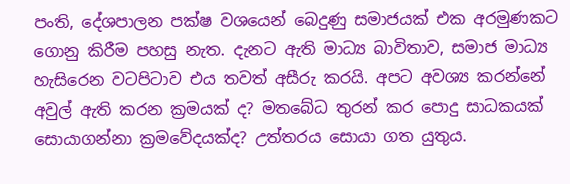පංති, දේශපාලන පක්ෂ වශයෙන් බෙදුණු සමාජයක් එක අරමුණකට ගොනු කිරීම පහසු නැත. දැනට ඇති මාධ්‍ය බාවිතාව, සමාජ මාධ්‍ය හැසිරෙන වටපිටාව එය තවත් අසීරු කරයි. අපට අවශ්‍ය කරන්නේ අවුල් ඇති කරන ක්‍රමයක් ද? මතබේධ තුරන් කර පොදු සාධකයක් සොයාගන්නා ක්‍රමවේදයක්ද? උත්තරය සොයා ගත යුතුය.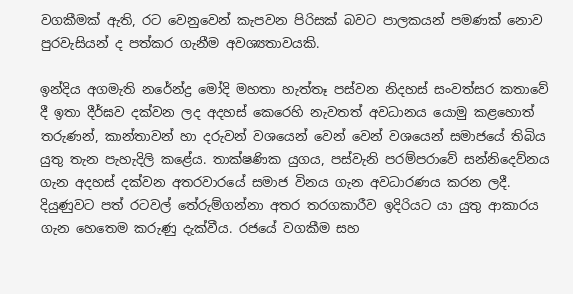වගකීමක් ඇති, රට වෙනුවෙන් කැපවන පිරිසක් බවට පාලකයන් පමණක් නොව පුරවැසියන් ද පත්කර ගැනීම අවශ්‍යතාවයකි.

ඉන්දිය අගමැති නරේන්ද්‍ර මෝදි මහතා හැත්තෑ පස්වන නිදහස් සංවත්සර කතාවේ දී ඉතා දීර්ඝව දක්වන ලද අදහස් කෙරෙහි නැවතත් අවධානය යොමු කළහොත් තරුණන්, කාන්තාවන් හා දරුවන් වශයෙන් වෙන් වෙන් වශයෙන් සමාජයේ තිබිය යුතු තැන පැහැදිලි කළේය. තාක්ෂණික යුගය, පස්වැනි පරම්පරාවේ සන්නිදෙව්නය ගැන අදහස් දක්වන අතරවාරයේ සමාජ විනය ගැන අවධාරණය කරන ලදී. දියුණුවට පත් රටවල් තේරුම්ගන්නා අතර තරගකාරීව ඉදිරියට යා යුතු ආකාරය ගැන හෙතෙම කරුණු දැක්වීය. රජයේ වගකීම සහ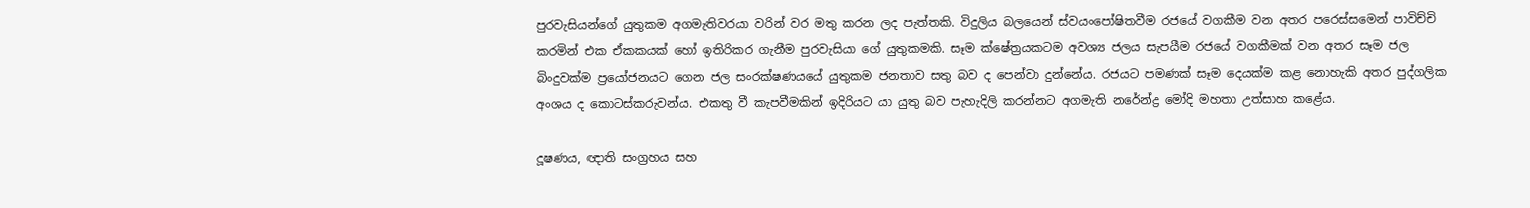පුරවැසියන්ගේ යුතුකම අගමැතිවරයා වරින් වර මතු කරන ලද පැත්තකි. විදුලිය බලයෙන් ස්වයංපෝෂිතවීම රජයේ වගකීම වන අතර පරෙස්සමෙන් පාවිච්චි කරමින් එක ඒකකයක් හෝ ඉතිරිකර ගැනීම පුරවැසියා ගේ යුතුකමකි. සෑම ක්ෂේත්‍රයකටම අවශ්‍ය ජලය සැපයීම රජයේ වගකීමක් වන අතර සෑම ජල බිංදුවක්ම ප්‍රයෝජනයට ගෙන ජල සංරක්ෂණයයේ යුතුකම ජනතාව සතු බව ද පෙන්වා දුන්නේය. රජයට පමණක් සෑම දෙයක්ම කළ නොහැකි අතර පුද්ගලික අංශය ද කොටස්කරුවන්ය. එකතු වී කැපවීමකින් ඉදිරියට යා යුතු බව පැහැදිලි කරන්නට අගමැති නරේන්ද්‍ර මෝදි මහතා උත්සාහ කළේය.

දූෂණය, ඥාති සංග්‍රහය සහ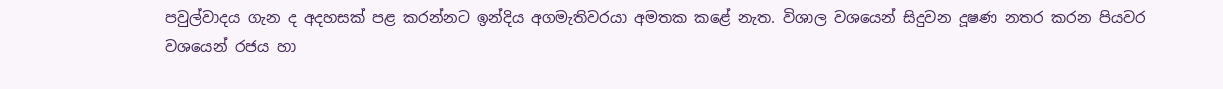පවුල්වාදය ගැන ද අදහසක් පළ කරන්නට ඉන්දිය අගමැතිවරයා අමතක කළේ නැත. විශාල වශයෙන් සිදුවන දූෂණ නතර කරන පියවර වශයෙන් රජය හා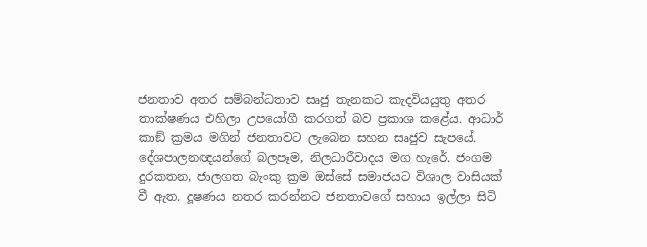ජනතාව අතර සම්බන්ධතාව සෘජු තැනකට කැදවියයුතු අතර තාක්ෂණය එහිලා උපයෝගී කරගත් බව ප්‍රකාශ කළේය. ආධාර් කාඞ් ක්‍රමය මගින් ජනතාවට ලැබෙන සහන සෘජුව සැපයේ. දේශපාලනඥයන්ගේ බලපෑම, නිලධාරීවාදය මග හැරේ. ජංගම දුරකතන, ජාලගත බැංකු ක්‍රම ඔස්සේ සමාජයට විශාල වාසියක් වී ඇත. දූෂණය නතර කරන්නට ජනතාවගේ සහාය ඉල්ලා සිටි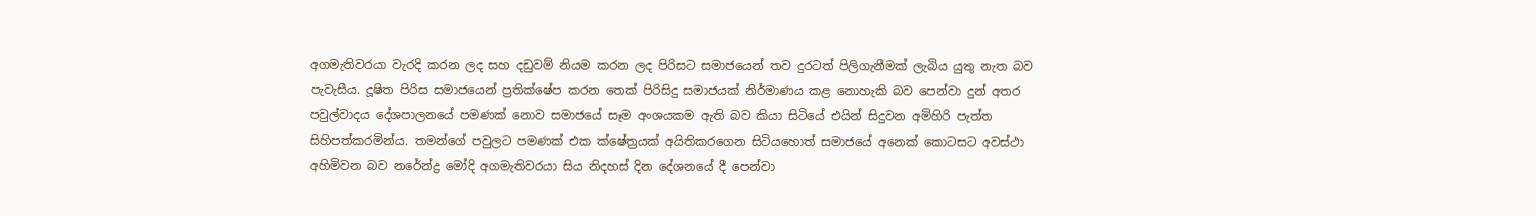අගමැතිවරයා වැරදි කරන ලද සහ දඩුවම් නියම කරන ලද පිරිසට සමාජයෙන් තව දුරටත් පිලිගැනීමක් ලැබිය යුතු නැත බව පැවැසීය. දූෂිත පිරිස සමාජයෙන් ප්‍රතික්ෂේප කරන තෙක් පිරිසිදු සමාජයක් නිර්මාණය කළ නොහැකි බව පෙන්වා දුන් අතර පවුල්වාදය දේශපාලනයේ පමණක් නොව සමාජයේ සෑම අංශයකම ඇති බව කියා සිටියේ එයින් සිදුවන අමිහිරි පැත්ත සිහිපත්කරමින්ය. තමන්ගේ පවුලට පමණක් එක ක්ෂේත්‍රයක් අයිතිකරගෙන සිටියහොත් සමාජයේ අනෙක් කොටසට අවස්ථා අහිමිවන බව නරේන්ද්‍ර මෝදි අගමැතිවරයා සිය නිදහස් දින දේශනයේ දී පෙන්වා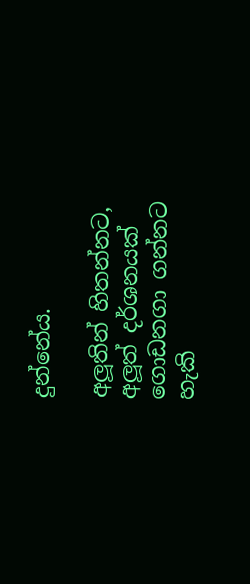දුන්නේය.

අලූතින් හිතන්නට, අලූත් දර්ශනයක් ගොඩනගා ගන්නට හැකි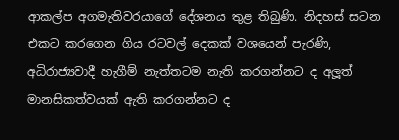ආකල්ප අගමැතිවරයාගේ දේශනය තුළ තිබුණි. නිදහස් සටන එකට කරගෙන ගිය රටවල් දෙකක් වශයෙන් පැරණි, අධිරාජ්‍යවාදී හැගීම් නැත්තටම නැති කරගන්නට ද අලූත් මානසිකත්වයක් ඇති කරගන්නට ද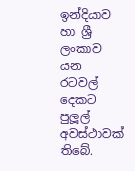ඉන්දියාව හා ශ්‍රී ලංකාව යන රටවල් දෙකට පුලූල් අවස්ථාවක් තිබේ.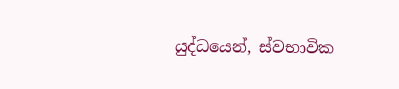යුද්ධයෙන්, ස්වභාවික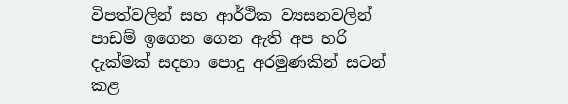විපත්වලින් සහ ආර්ථික ව්‍යසනවලින් පාඩම් ඉගෙන ගෙන ඇති අප හරි දැක්මක් සදහා පොදු අරමුණකින් සටන් කළ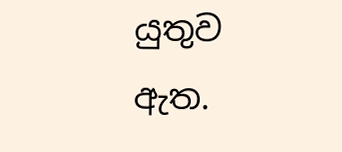යුතුව ඇත.